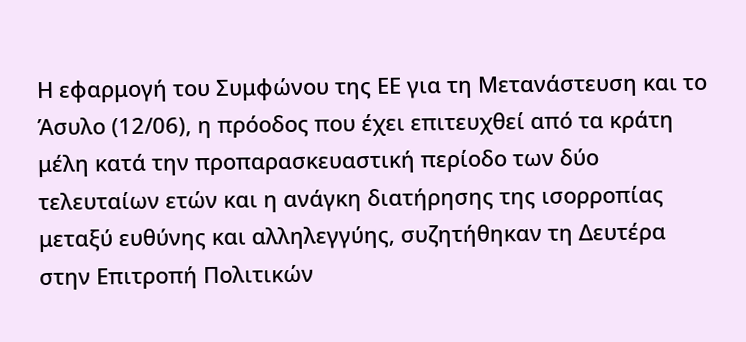Η εφαρμογή του Συμφώνου της ΕΕ για τη Μετανάστευση και το Άσυλο (12/06), η πρόοδος που έχει επιτευχθεί από τα κράτη μέλη κατά την προπαρασκευαστική περίοδο των δύο τελευταίων ετών και η ανάγκη διατήρησης της ισορροπίας μεταξύ ευθύνης και αλληλεγγύης, συζητήθηκαν τη Δευτέρα στην Επιτροπή Πολιτικών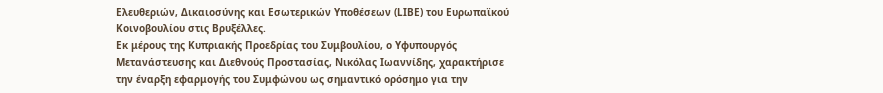Ελευθεριών, Δικαιοσύνης και Εσωτερικών Υποθέσεων (LIBE) του Ευρωπαϊκού Κοινοβουλίου στις Βρυξέλλες.
Εκ μέρους της Κυπριακής Προεδρίας του Συμβουλίου, ο Υφυπουργός Μετανάστευσης και Διεθνούς Προστασίας, Νικόλας Ιωαννίδης, χαρακτήρισε την έναρξη εφαρμογής του Συμφώνου ως σημαντικό ορόσημο για την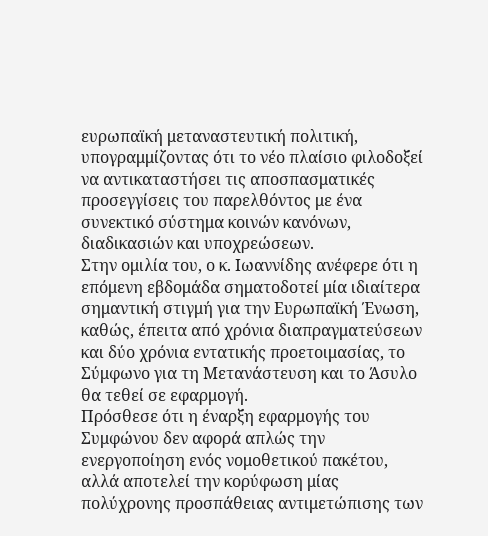ευρωπαϊκή μεταναστευτική πολιτική, υπογραμμίζοντας ότι το νέο πλαίσιο φιλοδοξεί να αντικαταστήσει τις αποσπασματικές προσεγγίσεις του παρελθόντος με ένα συνεκτικό σύστημα κοινών κανόνων, διαδικασιών και υποχρεώσεων.
Στην ομιλία του, ο κ. Ιωαννίδης ανέφερε ότι η επόμενη εβδομάδα σηματοδοτεί μία ιδιαίτερα σημαντική στιγμή για την Ευρωπαϊκή Ένωση, καθώς, έπειτα από χρόνια διαπραγματεύσεων και δύο χρόνια εντατικής προετοιμασίας, το Σύμφωνο για τη Μετανάστευση και το Άσυλο θα τεθεί σε εφαρμογή.
Πρόσθεσε ότι η έναρξη εφαρμογής του Συμφώνου δεν αφορά απλώς την ενεργοποίηση ενός νομοθετικού πακέτου, αλλά αποτελεί την κορύφωση μίας πολύχρονης προσπάθειας αντιμετώπισης των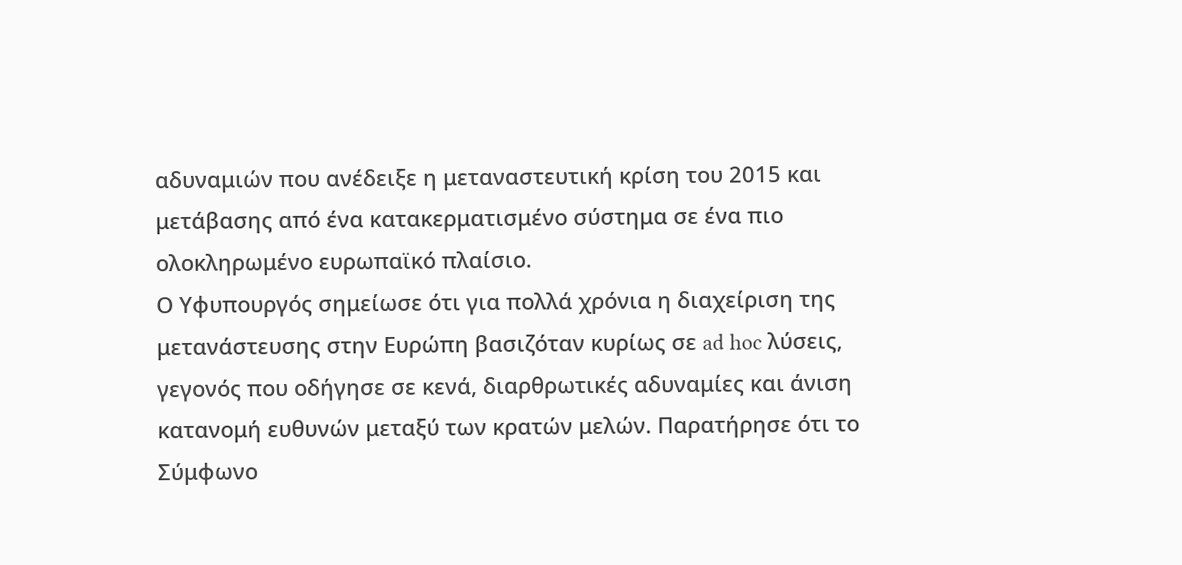αδυναμιών που ανέδειξε η μεταναστευτική κρίση του 2015 και μετάβασης από ένα κατακερματισμένο σύστημα σε ένα πιο ολοκληρωμένο ευρωπαϊκό πλαίσιο.
Ο Υφυπουργός σημείωσε ότι για πολλά χρόνια η διαχείριση της μετανάστευσης στην Ευρώπη βασιζόταν κυρίως σε ad hoc λύσεις, γεγονός που οδήγησε σε κενά, διαρθρωτικές αδυναμίες και άνιση κατανομή ευθυνών μεταξύ των κρατών μελών. Παρατήρησε ότι το Σύμφωνο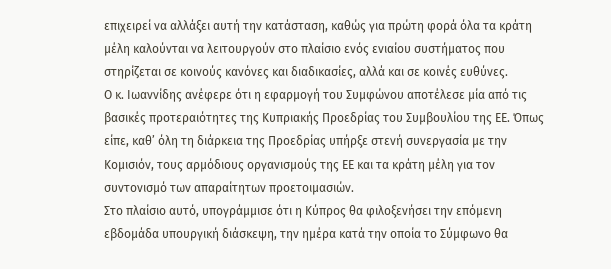επιχειρεί να αλλάξει αυτή την κατάσταση, καθώς για πρώτη φορά όλα τα κράτη μέλη καλούνται να λειτουργούν στο πλαίσιο ενός ενιαίου συστήματος που στηρίζεται σε κοινούς κανόνες και διαδικασίες, αλλά και σε κοινές ευθύνες.
Ο κ. Ιωαννίδης ανέφερε ότι η εφαρμογή του Συμφώνου αποτέλεσε μία από τις βασικές προτεραιότητες της Κυπριακής Προεδρίας του Συμβουλίου της ΕΕ. Όπως είπε, καθ’ όλη τη διάρκεια της Προεδρίας υπήρξε στενή συνεργασία με την Κομισιόν, τους αρμόδιους οργανισμούς της ΕΕ και τα κράτη μέλη για τον συντονισμό των απαραίτητων προετοιμασιών.
Στο πλαίσιο αυτό, υπογράμμισε ότι η Κύπρος θα φιλοξενήσει την επόμενη εβδομάδα υπουργική διάσκεψη, την ημέρα κατά την οποία το Σύμφωνο θα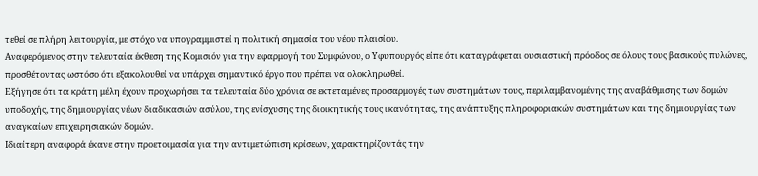τεθεί σε πλήρη λειτουργία, με στόχο να υπογραμμιστεί η πολιτική σημασία του νέου πλαισίου.
Αναφερόμενος στην τελευταία έκθεση της Κομισιόν για την εφαρμογή του Συμφώνου, ο Υφυπουργός είπε ότι καταγράφεται ουσιαστική πρόοδος σε όλους τους βασικούς πυλώνες, προσθέτοντας ωστόσο ότι εξακολουθεί να υπάρχει σημαντικό έργο που πρέπει να ολοκληρωθεί.
Εξήγησε ότι τα κράτη μέλη έχουν προχωρήσει τα τελευταία δύο χρόνια σε εκτεταμένες προσαρμογές των συστημάτων τους, περιλαμβανομένης της αναβάθμισης των δομών υποδοχής, της δημιουργίας νέων διαδικασιών ασύλου, της ενίσχυσης της διοικητικής τους ικανότητας, της ανάπτυξης πληροφοριακών συστημάτων και της δημιουργίας των αναγκαίων επιχειρησιακών δομών.
Ιδιαίτερη αναφορά έκανε στην προετοιμασία για την αντιμετώπιση κρίσεων, χαρακτηρίζοντάς την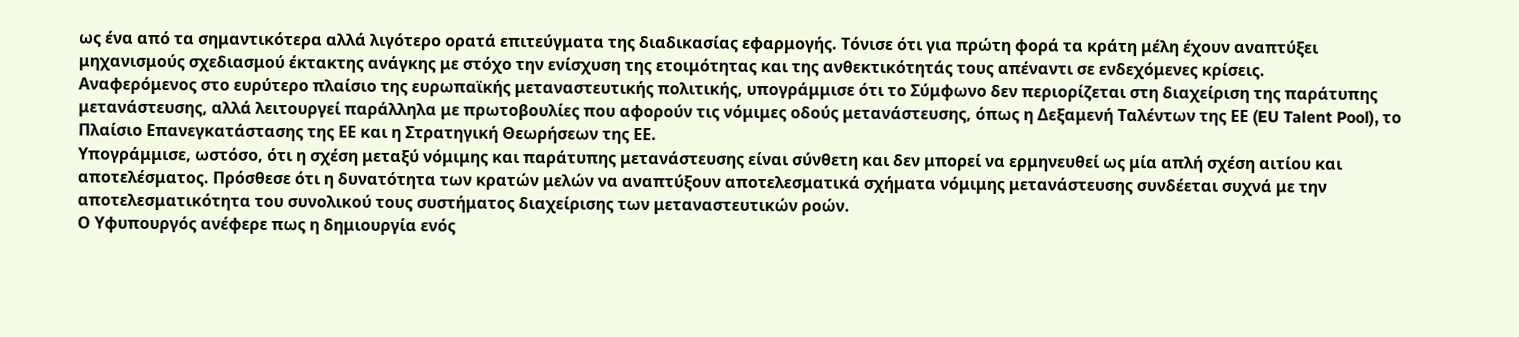ως ένα από τα σημαντικότερα αλλά λιγότερο ορατά επιτεύγματα της διαδικασίας εφαρμογής. Τόνισε ότι για πρώτη φορά τα κράτη μέλη έχουν αναπτύξει μηχανισμούς σχεδιασμού έκτακτης ανάγκης με στόχο την ενίσχυση της ετοιμότητας και της ανθεκτικότητάς τους απέναντι σε ενδεχόμενες κρίσεις.
Αναφερόμενος στο ευρύτερο πλαίσιο της ευρωπαϊκής μεταναστευτικής πολιτικής, υπογράμμισε ότι το Σύμφωνο δεν περιορίζεται στη διαχείριση της παράτυπης μετανάστευσης, αλλά λειτουργεί παράλληλα με πρωτοβουλίες που αφορούν τις νόμιμες οδούς μετανάστευσης, όπως η Δεξαμενή Ταλέντων της ΕΕ (EU Talent Pool), το Πλαίσιο Επανεγκατάστασης της ΕΕ και η Στρατηγική Θεωρήσεων της ΕΕ.
Υπογράμμισε, ωστόσο, ότι η σχέση μεταξύ νόμιμης και παράτυπης μετανάστευσης είναι σύνθετη και δεν μπορεί να ερμηνευθεί ως μία απλή σχέση αιτίου και αποτελέσματος. Πρόσθεσε ότι η δυνατότητα των κρατών μελών να αναπτύξουν αποτελεσματικά σχήματα νόμιμης μετανάστευσης συνδέεται συχνά με την αποτελεσματικότητα του συνολικού τους συστήματος διαχείρισης των μεταναστευτικών ροών.
Ο Υφυπουργός ανέφερε πως η δημιουργία ενός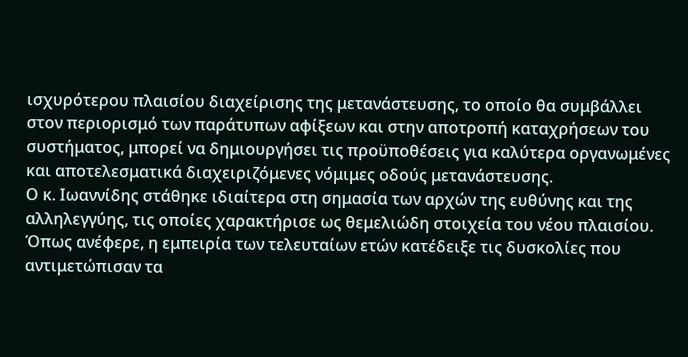ισχυρότερου πλαισίου διαχείρισης της μετανάστευσης, το οποίο θα συμβάλλει στον περιορισμό των παράτυπων αφίξεων και στην αποτροπή καταχρήσεων του συστήματος, μπορεί να δημιουργήσει τις προϋποθέσεις για καλύτερα οργανωμένες και αποτελεσματικά διαχειριζόμενες νόμιμες οδούς μετανάστευσης.
Ο κ. Ιωαννίδης στάθηκε ιδιαίτερα στη σημασία των αρχών της ευθύνης και της αλληλεγγύης, τις οποίες χαρακτήρισε ως θεμελιώδη στοιχεία του νέου πλαισίου. Όπως ανέφερε, η εμπειρία των τελευταίων ετών κατέδειξε τις δυσκολίες που αντιμετώπισαν τα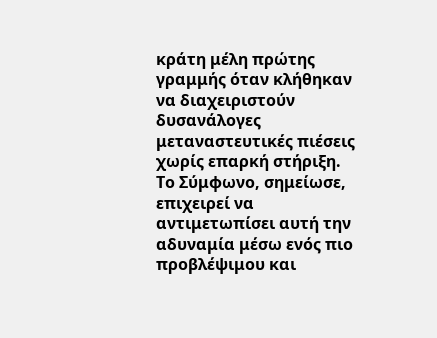κράτη μέλη πρώτης γραμμής όταν κλήθηκαν να διαχειριστούν δυσανάλογες μεταναστευτικές πιέσεις χωρίς επαρκή στήριξη.
Το Σύμφωνο, σημείωσε, επιχειρεί να αντιμετωπίσει αυτή την αδυναμία μέσω ενός πιο προβλέψιμου και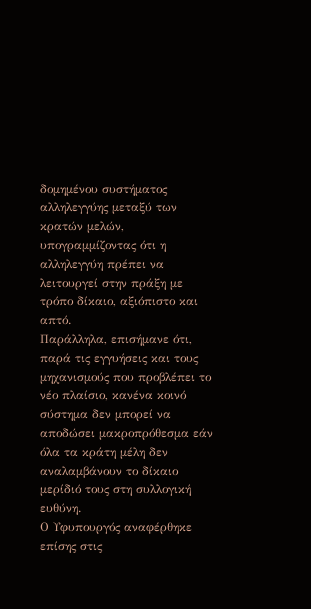δομημένου συστήματος αλληλεγγύης μεταξύ των κρατών μελών, υπογραμμίζοντας ότι η αλληλεγγύη πρέπει να λειτουργεί στην πράξη με τρόπο δίκαιο, αξιόπιστο και απτό.
Παράλληλα, επισήμανε ότι, παρά τις εγγυήσεις και τους μηχανισμούς που προβλέπει το νέο πλαίσιο, κανένα κοινό σύστημα δεν μπορεί να αποδώσει μακροπρόθεσμα εάν όλα τα κράτη μέλη δεν αναλαμβάνουν το δίκαιο μερίδιό τους στη συλλογική ευθύνη.
Ο Υφυπουργός αναφέρθηκε επίσης στις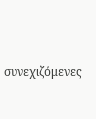συνεχιζόμενες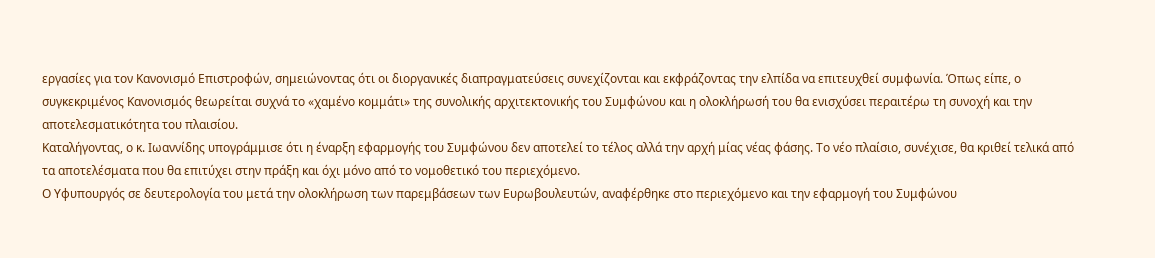εργασίες για τον Κανονισμό Επιστροφών, σημειώνοντας ότι οι διοργανικές διαπραγματεύσεις συνεχίζονται και εκφράζοντας την ελπίδα να επιτευχθεί συμφωνία. Όπως είπε, ο συγκεκριμένος Κανονισμός θεωρείται συχνά το «χαμένο κομμάτι» της συνολικής αρχιτεκτονικής του Συμφώνου και η ολοκλήρωσή του θα ενισχύσει περαιτέρω τη συνοχή και την αποτελεσματικότητα του πλαισίου.
Καταλήγοντας, ο κ. Ιωαννίδης υπογράμμισε ότι η έναρξη εφαρμογής του Συμφώνου δεν αποτελεί το τέλος αλλά την αρχή μίας νέας φάσης. Το νέο πλαίσιο, συνέχισε, θα κριθεί τελικά από τα αποτελέσματα που θα επιτύχει στην πράξη και όχι μόνο από το νομοθετικό του περιεχόμενο.
Ο Υφυπουργός σε δευτερολογία του μετά την ολοκλήρωση των παρεμβάσεων των Ευρωβουλευτών, αναφέρθηκε στο περιεχόμενο και την εφαρμογή του Συμφώνου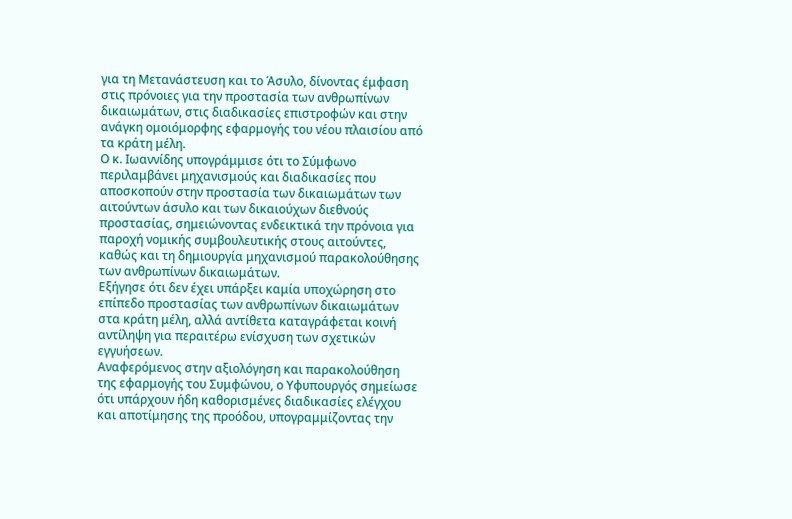για τη Μετανάστευση και το Άσυλο, δίνοντας έμφαση στις πρόνοιες για την προστασία των ανθρωπίνων δικαιωμάτων, στις διαδικασίες επιστροφών και στην ανάγκη ομοιόμορφης εφαρμογής του νέου πλαισίου από τα κράτη μέλη.
Ο κ. Ιωαννίδης υπογράμμισε ότι το Σύμφωνο περιλαμβάνει μηχανισμούς και διαδικασίες που αποσκοπούν στην προστασία των δικαιωμάτων των αιτούντων άσυλο και των δικαιούχων διεθνούς προστασίας, σημειώνοντας ενδεικτικά την πρόνοια για παροχή νομικής συμβουλευτικής στους αιτούντες, καθώς και τη δημιουργία μηχανισμού παρακολούθησης των ανθρωπίνων δικαιωμάτων.
Εξήγησε ότι δεν έχει υπάρξει καμία υποχώρηση στο επίπεδο προστασίας των ανθρωπίνων δικαιωμάτων στα κράτη μέλη, αλλά αντίθετα καταγράφεται κοινή αντίληψη για περαιτέρω ενίσχυση των σχετικών εγγυήσεων.
Αναφερόμενος στην αξιολόγηση και παρακολούθηση της εφαρμογής του Συμφώνου, ο Υφυπουργός σημείωσε ότι υπάρχουν ήδη καθορισμένες διαδικασίες ελέγχου και αποτίμησης της προόδου, υπογραμμίζοντας την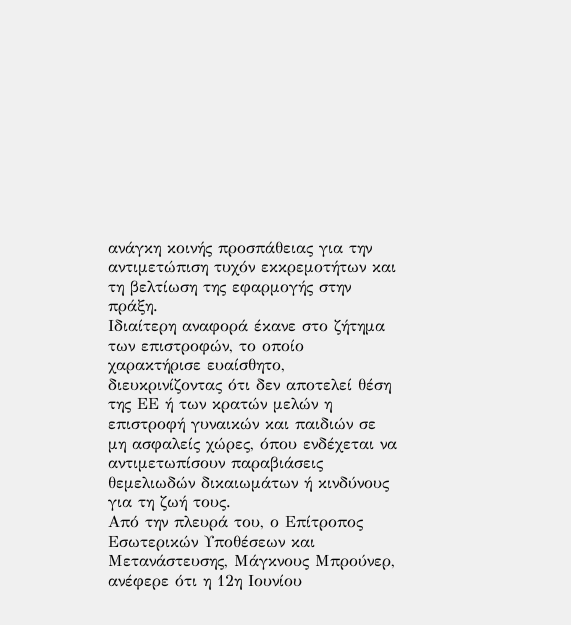ανάγκη κοινής προσπάθειας για την αντιμετώπιση τυχόν εκκρεμοτήτων και τη βελτίωση της εφαρμογής στην πράξη.
Ιδιαίτερη αναφορά έκανε στο ζήτημα των επιστροφών, το οποίο χαρακτήρισε ευαίσθητο, διευκρινίζοντας ότι δεν αποτελεί θέση της ΕΕ ή των κρατών μελών η επιστροφή γυναικών και παιδιών σε μη ασφαλείς χώρες, όπου ενδέχεται να αντιμετωπίσουν παραβιάσεις θεμελιωδών δικαιωμάτων ή κινδύνους για τη ζωή τους.
Από την πλευρά του, ο Επίτροπος Εσωτερικών Υποθέσεων και Μετανάστευσης, Μάγκνους Μπρούνερ, ανέφερε ότι η 12η Ιουνίου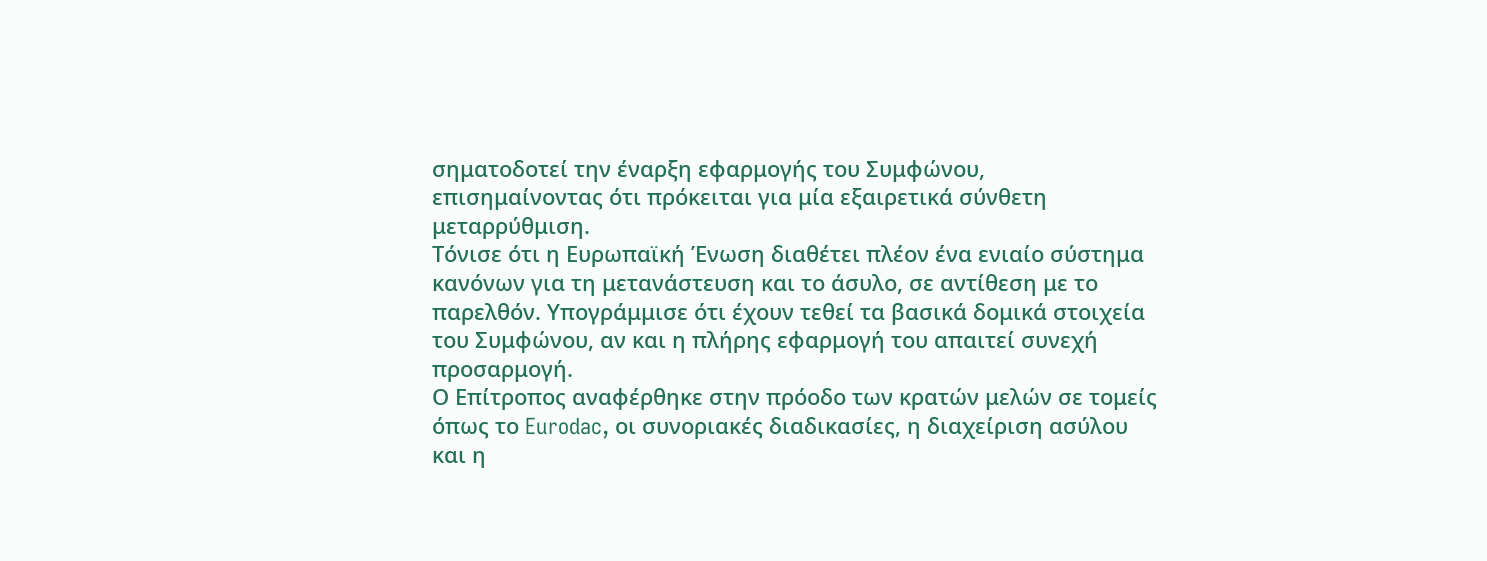σηματοδοτεί την έναρξη εφαρμογής του Συμφώνου, επισημαίνοντας ότι πρόκειται για μία εξαιρετικά σύνθετη μεταρρύθμιση.
Τόνισε ότι η Ευρωπαϊκή Ένωση διαθέτει πλέον ένα ενιαίο σύστημα κανόνων για τη μετανάστευση και το άσυλο, σε αντίθεση με το παρελθόν. Υπογράμμισε ότι έχουν τεθεί τα βασικά δομικά στοιχεία του Συμφώνου, αν και η πλήρης εφαρμογή του απαιτεί συνεχή προσαρμογή.
Ο Επίτροπος αναφέρθηκε στην πρόοδο των κρατών μελών σε τομείς όπως το Eurodac, οι συνοριακές διαδικασίες, η διαχείριση ασύλου και η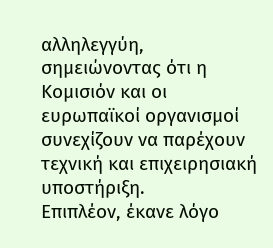αλληλεγγύη, σημειώνοντας ότι η Κομισιόν και οι ευρωπαϊκοί οργανισμοί συνεχίζουν να παρέχουν τεχνική και επιχειρησιακή υποστήριξη.
Επιπλέον, έκανε λόγο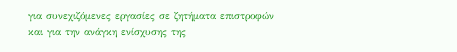για συνεχιζόμενες εργασίες σε ζητήματα επιστροφών και για την ανάγκη ενίσχυσης της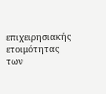επιχειρησιακής ετοιμότητας των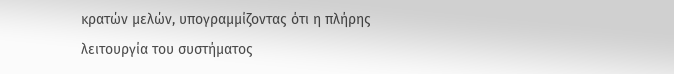κρατών μελών, υπογραμμίζοντας ότι η πλήρης λειτουργία του συστήματος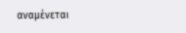αναμένεται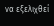να εξελιχθεί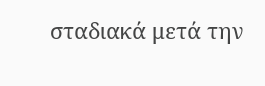σταδιακά μετά την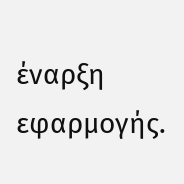έναρξη εφαρμογής.